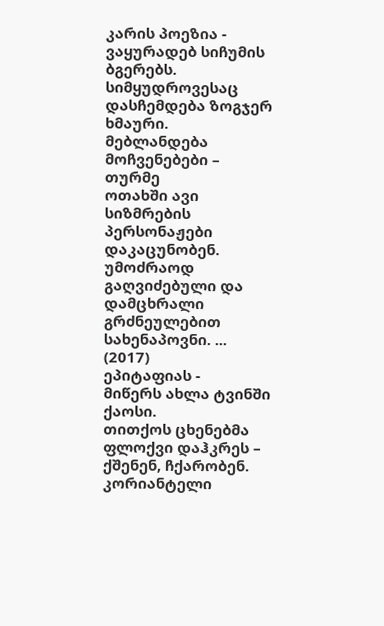კარის პოეზია -
ვაყურადებ სიჩუმის ბგერებს.
სიმყუდროვესაც დასჩემდება ზოგჯერ ხმაური.
მებლანდება მოჩვენებები –
თურმე
ოთახში ავი სიზმრების პერსონაჟები დაკაცუნობენ.
უმოძრაოდ გაღვიძებული და დამცხრალი გრძნეულებით სახენაპოვნი. ...
(2017)
ეპიტაფიას -
მიწერს ახლა ტვინში ქაოსი.
თითქოს ცხენებმა ფლოქვი დაჰკრეს – ქშენენ, ჩქარობენ.
კორიანტელი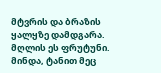მტვრის და ბრაზის ყალყზე დამდგარა.
მღლის ეს ფრუტუნი.
მინდა, ტანით მეც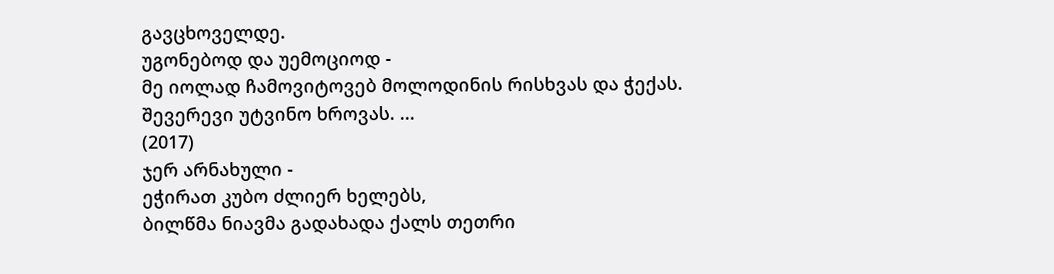გავცხოველდე.
უგონებოდ და უემოციოდ -
მე იოლად ჩამოვიტოვებ მოლოდინის რისხვას და ჭექას.
შევერევი უტვინო ხროვას. ...
(2017)
ჯერ არნახული -
ეჭირათ კუბო ძლიერ ხელებს,
ბილწმა ნიავმა გადახადა ქალს თეთრი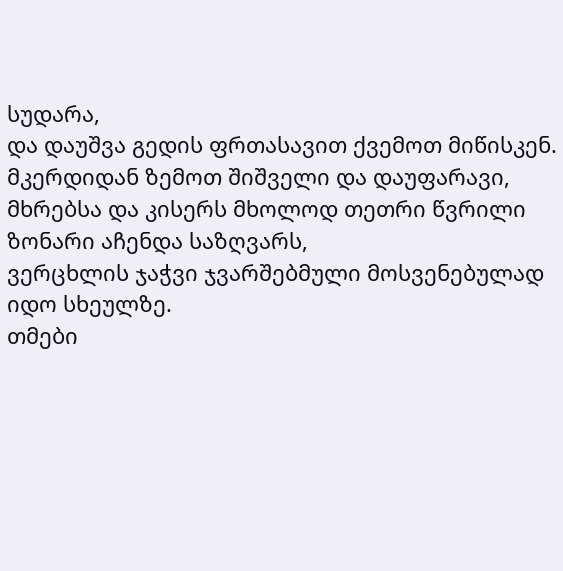სუდარა,
და დაუშვა გედის ფრთასავით ქვემოთ მიწისკენ.
მკერდიდან ზემოთ შიშველი და დაუფარავი,
მხრებსა და კისერს მხოლოდ თეთრი წვრილი ზონარი აჩენდა საზღვარს,
ვერცხლის ჯაჭვი ჯვარშებმული მოსვენებულად იდო სხეულზე.
თმები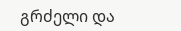გრძელი და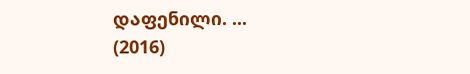დაფენილი. ...
(2016)